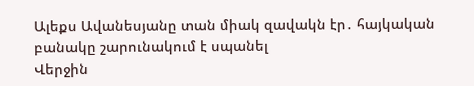Ալեքս Ավանեսյանը տան միակ զավակն էր․ հայկական բանակը շարունակում է սպանել
Վերջին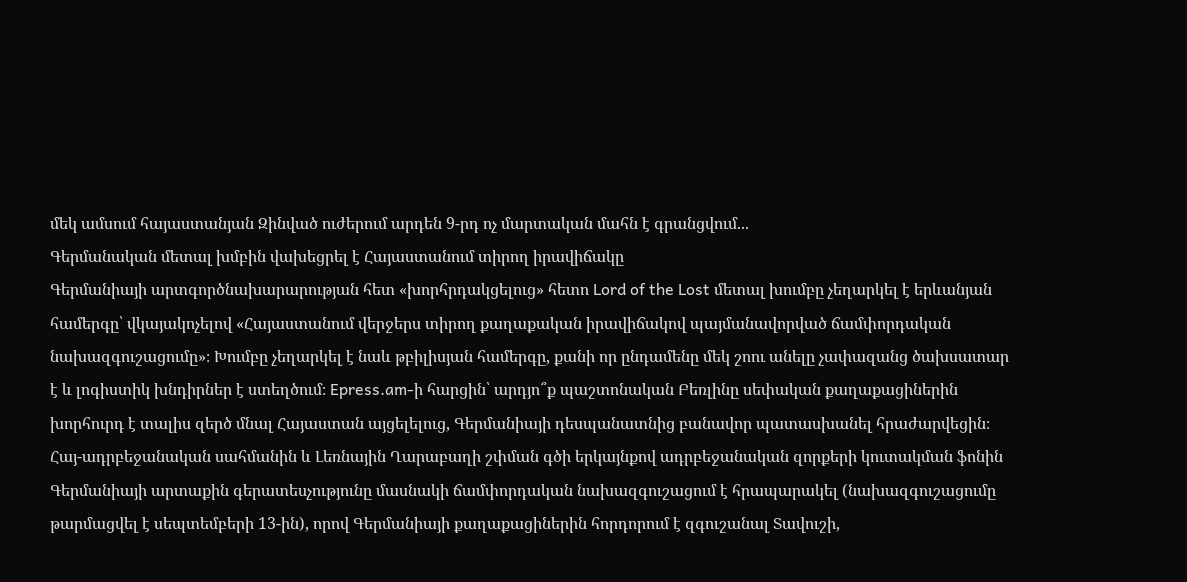մեկ ամսում հայաստանյան Զինված ուժերում արդեն 9-րդ ոչ մարտական մահն է գրանցվում...
Գերմանական մետալ խմբին վախեցրել է Հայաստանում տիրող իրավիճակը
Գերմանիայի արտգործնախարարության հետ «խորհրդակցելուց» հետո Lord of the Lost մետալ խումբը չեղարկել է երևանյան համերգը՝ վկայակոչելով «Հայաստանում վերջերս տիրող քաղաքական իրավիճակով պայմանավորված ճամփորդական նախազգուշացումը»։ Խումբը չեղարկել է նաև թբիլիսյան համերգը, քանի որ ընդամենը մեկ շոու անելը չափազանց ծախսատար է և լոգիստիկ խնդիրներ է ստեղծում։ Epress.am-ի հարցին՝ արդյո՞ք պաշտոնական Բեռլինը սեփական քաղաքացիներին խորհուրդ է տալիս զերծ մնալ Հայաստան այցելելուց, Գերմանիայի դեսպանատնից բանավոր պատասխանել հրաժարվեցին։ Հայ-ադրբեջանական սահմանին և Լեռնային Ղարաբաղի շփման գծի երկայնքով ադրբեջանական զորքերի կուտակման ֆոնին Գերմանիայի արտաքին գերատեսչությունը մասնակի ճամփորդական նախազգուշացում է հրապարակել (նախազգուշացումը թարմացվել է սեպտեմբերի 13-ին), որով Գերմանիայի քաղաքացիներին հորդորում է զգուշանալ Տավուշի,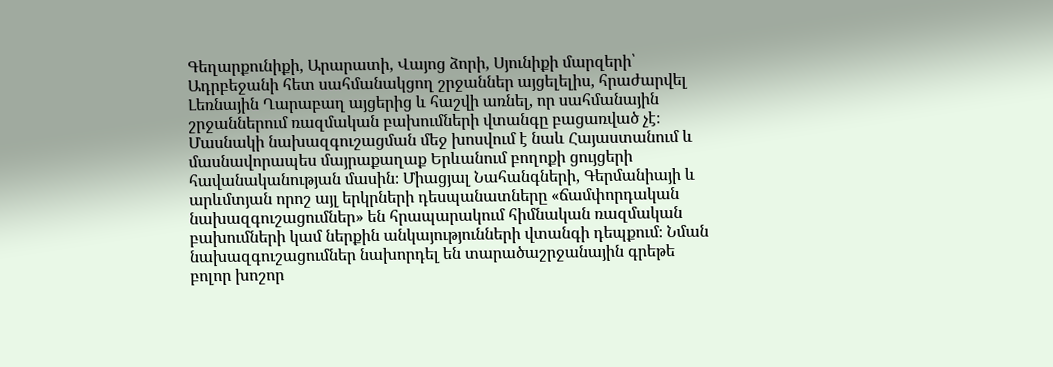Գեղարքունիքի, Արարատի, Վայոց ձորի, Սյունիքի մարզերի՝ Ադրբեջանի հետ սահմանակցող շրջաններ այցելելիս, հրաժարվել Լեռնային Ղարաբաղ այցերից և հաշվի առնել, որ սահմանային շրջաններում ռազմական բախումների վտանգը բացառված չէ։ Մասնակի նախազգուշացման մեջ խոսվում է նաև Հայաստանում և մասնավորապես մայրաքաղաք Երևանում բողոքի ցույցերի հավանականության մասին։ Միացյալ Նահանգների, Գերմանիայի և արևմտյան որոշ այլ երկրների դեսպանատները «ճամփորդական նախազգուշացումներ» են հրապարակում հիմնական ռազմական բախումների կամ ներքին անկայությունների վտանգի դեպքում։ Նման նախազգուշացումներ նախորդել են տարածաշրջանային գրեթե բոլոր խոշոր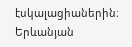էսկալացիաներին։
Երևանյան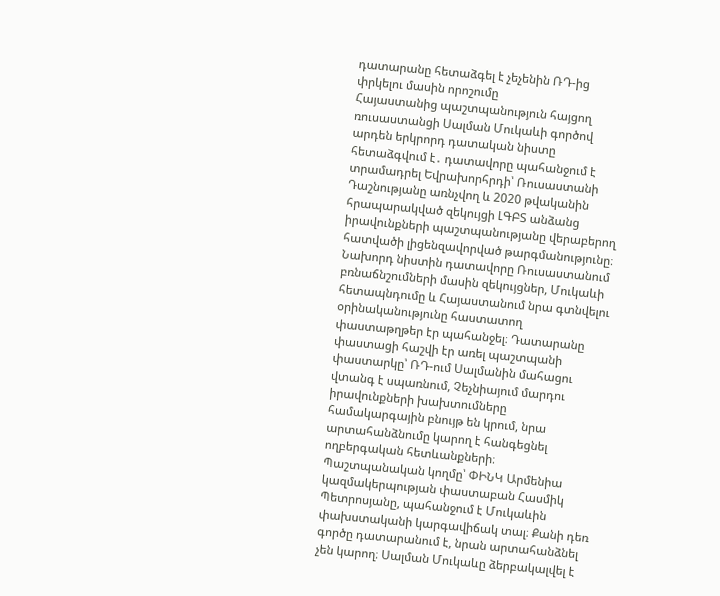դատարանը հետաձգել է չեչենին ՌԴ-ից փրկելու մասին որոշումը
Հայաստանից պաշտպանություն հայցող ռուսաստանցի Սալման Մուկաևի գործով արդեն երկրորդ դատական նիստը հետաձգվում է․ դատավորը պահանջում է տրամադրել Եվրախորհրդի՝ Ռուսաստանի Դաշնությանը առնչվող և 2020 թվականին հրապարակված զեկույցի ԼԳԲՏ անձանց իրավունքների պաշտպանությանը վերաբերող հատվածի լիցենզավորված թարգմանությունը։ Նախորդ նիստին դատավորը Ռուսաստանում բռնաճնշումների մասին զեկույցներ, Մուկաևի հետապնդումը և Հայաստանում նրա գտնվելու օրինականությունը հաստատող փաստաթղթեր էր պահանջել։ Դատարանը փաստացի հաշվի էր առել պաշտպանի փաստարկը՝ ՌԴ-ում Սալմանին մահացու վտանգ է սպառնում, Չեչնիայում մարդու իրավունքների խախտումները համակարգային բնույթ են կրում, նրա արտահանձնումը կարող է հանգեցնել ողբերգական հետևանքների։ Պաշտպանական կողմը՝ ՓԻՆԿ Արմենիա կազմակերպության փաստաբան Հասմիկ Պետրոսյանը, պահանջում է Մուկաևին փախստականի կարգավիճակ տալ։ Քանի դեռ գործը դատարանում է, նրան արտահանձնել չեն կարող։ Սալման Մուկաևը ձերբակալվել է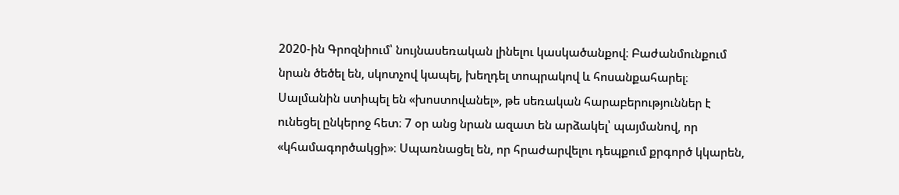2020-ին Գրոզնիում՝ նույնասեռական լինելու կասկածանքով։ Բաժանմունքում նրան ծեծել են, սկոտչով կապել, խեղդել տոպրակով և հոսանքահարել։ Սալմանին ստիպել են «խոստովանել», թե սեռական հարաբերություններ է ունեցել ընկերոջ հետ։ 7 օր անց նրան ազատ են արձակել՝ պայմանով, որ «կհամագործակցի»։ Սպառնացել են, որ հրաժարվելու դեպքում քրգործ կկարեն,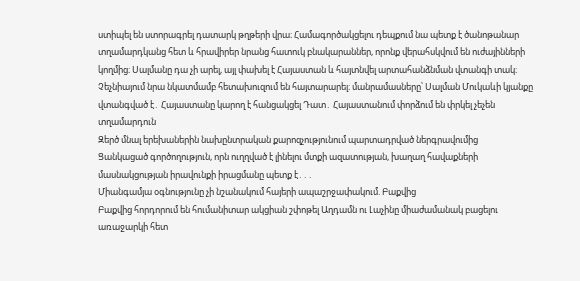ստիպել են ստորագրել դատարկ թղթերի վրա։ Համագործակցելու դեպքում նա պետք է ծանոթանար տղամարդկանց հետ և հրավիրեր նրանց հատուկ բնակարաններ, որոնք վերահսկվում են ուժայինների կողմից։ Սալմանը դա չի արել, այլ փախել է Հայաստան և հայտնվել արտահանձնման վտանգի տակ։ Չեչնիայում նրա նկատմամբ հետախուզում են հայտարարել։ մանրամասները՝ Սալման Մուկաևի կյանքը վտանգված է․ Հայաստանը կարող է հանցակցել Դատ․ Հայաստանում փորձում են փրկել չեչեն տղամարդուն
Զերծ մնալ երեխաներին նախընտրական քարոզչությունում պարտադրված ներգրավումից
Ցանկացած գործողություն, որն ուղղված է լինելու մտքի ազատության, խաղաղ հավաքների մասնակցության իրավունքի իրացմանը պետք է․․․
Միանգամյա օգնությունը չի նշանակում հայերի ապաշրջափակում. Բաքվից
Բաքվից հորդորում են հումանիտար ակցիան շփոթել Աղդամն ու Լաչինը միաժամանակ բացելու առաջարկի հետ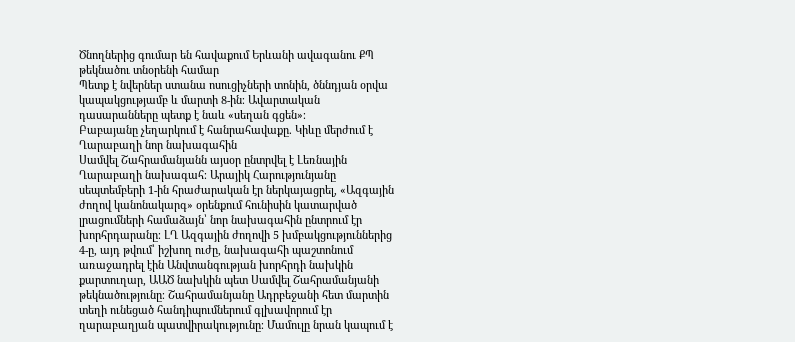Ծնողներից գումար են հավաքում Երևանի ավագանու ՔՊ թեկնածու տնօրենի համար
Պետք է նվերներ ստանա ոսուցիչների տոնին, ծննդյան օրվա կապակցությամբ և մարտի 8-ին։ Ավարտական դասարանները պետք է նաև «սեղան գցեն»։
Բաբայանը չեղարկում է հանրահավաքը. Կիևը մերժում է Ղարաբաղի նոր նախագահին
Սամվել Շահրամանյանն այսօր ընտրվել է Լեռնային Ղարաբաղի նախագահ։ Արայիկ Հարությունյանը սեպտեմբերի 1-ին հրաժարական էր ներկայացրել, «Ազգային ժողով կանոնակարգ» օրենքում հունիսին կատարված լրացումների համաձայն՝ նոր նախագահին ընտրում էր խորհրդարանը։ ԼՂ Ազգային ժողովի 5 խմբակցություններից 4-ը, այդ թվում՝ իշխող ուժը, նախագահի պաշտոնում առաջադրել էին Անվտանգության խորհրդի նախկին քարտուղար, ԱԱԾ նախկին պետ Սամվել Շահրամանյանի թեկնածությունը։ Շահրամանյանը Ադրբեջանի հետ մարտին տեղի ունեցած հանդիպումներում գլխավորում էր ղարաբաղյան պատվիրակությունը։ Մամուլը նրան կապում է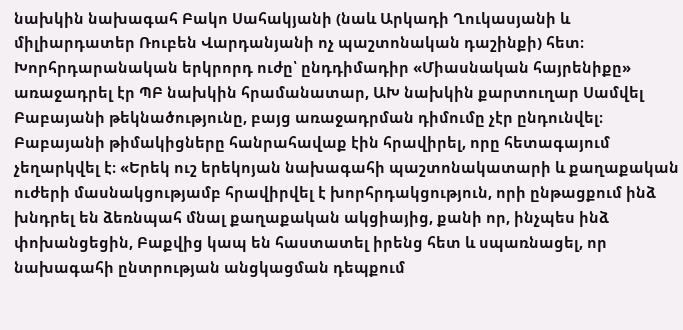նախկին նախագահ Բակո Սահակյանի (նաև Արկադի Ղուկասյանի և միլիարդատեր Ռուբեն Վարդանյանի ոչ պաշտոնական դաշինքի) հետ։ Խորհրդարանական երկրորդ ուժը՝ ընդդիմադիր «Միասնական հայրենիքը» առաջադրել էր ՊԲ նախկին հրամանատար, ԱԽ նախկին քարտուղար Սամվել Բաբայանի թեկնածությունը, բայց առաջադրման դիմումը չէր ընդունվել։ Բաբայանի թիմակիցները հանրահավաք էին հրավիրել, որը հետագայում չեղարկվել է։ «Երեկ ուշ երեկոյան նախագահի պաշտոնակատարի և քաղաքական ուժերի մասնակցությամբ հրավիրվել է խորհրդակցություն, որի ընթացքում ինձ խնդրել են ձեռնպահ մնալ քաղաքական ակցիայից, քանի որ, ինչպես ինձ փոխանցեցին, Բաքվից կապ են հաստատել իրենց հետ և սպառնացել, որ նախագահի ընտրության անցկացման դեպքում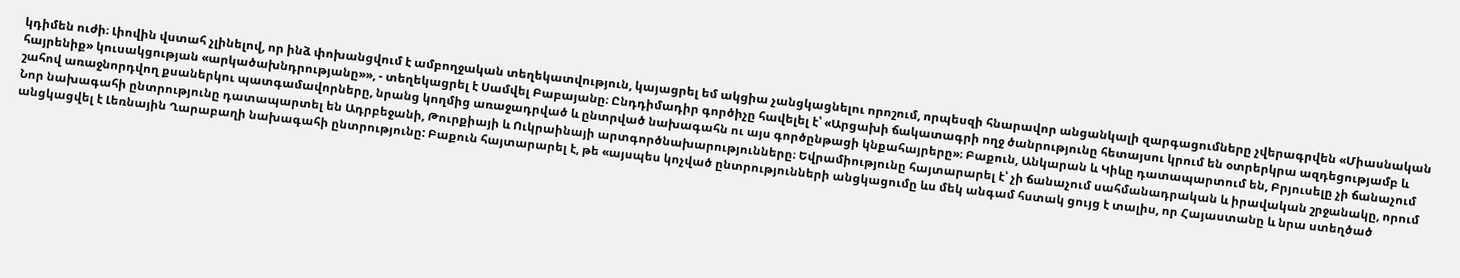կդիմեն ուժի։ Լիովին վստահ չլինելով, որ ինձ փոխանցվում է ամբողջական տեղեկատվություն, կայացրել եմ ակցիա չանցկացնելու որոշում, որպեսզի հնարավոր անցանկալի զարգացումները չվերագրվեն «Միասնական հայրենիք» կուսակցության «արկածախնդրությանը»», - տեղեկացրել է Սամվել Բաբայանը։ Ընդդիմադիր գործիչը հավելել է՝ «Արցախի ճակատագրի ողջ ծանրությունը հետայսու կրում են օտրերկրա ազդեցությամբ և շահով առաջնորդվող քսաներկու պատգամավորները, նրանց կողմից առաջադրված և ընտրված նախագահն ու այս գործընթացի կնքահայրերը»։ Բաքուն, Անկարան և Կիևը դատապարտում են, Բրյուսելը չի ճանաչում Նոր նախագահի ընտրությունը դատապարտել են Ադրբեջանի, Թուրքիայի և Ուկրաինայի արտգործնախարությունները։ Եվրամիությունը հայտարարել է՝ չի ճանաչում սահմանադրական և իրավական շրջանակը, որում անցկացվել է Լեռնային Ղարաբաղի նախագահի ընտրությունը: Բաքուն հայտարարել է, թե «այսպես կոչված ընտրությունների անցկացումը ևս մեկ անգամ հստակ ցույց է տալիս, որ Հայաստանը և նրա ստեղծած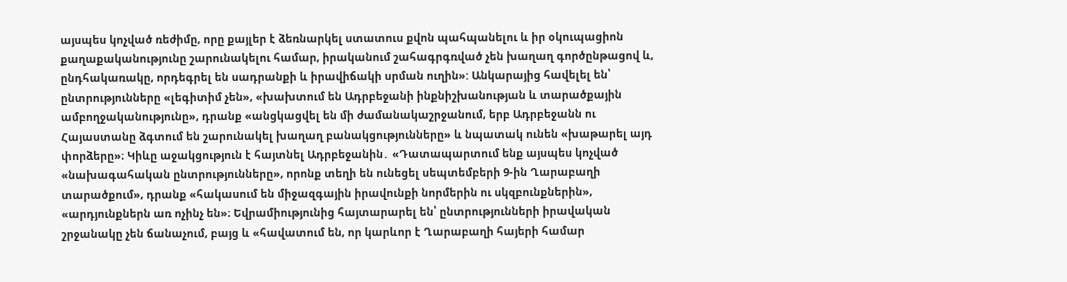այսպես կոչված ռեժիմը, որը քայլեր է ձեռնարկել ստատուս քվոն պահպանելու և իր օկուպացիոն քաղաքականությունը շարունակելու համար, իրականում շահագրգռված չեն խաղաղ գործընթացով և, ընդհակառակը, որդեգրել են սադրանքի և իրավիճակի սրման ուղին»: Անկարայից հավելել են՝ ընտրությունները «լեգիտիմ չեն», «խախտում են Ադրբեջանի ինքնիշխանության և տարածքային ամբողջականությունը», դրանք «անցկացվել են մի ժամանակաշրջանում, երբ Ադրբեջանն ու Հայաստանը ձգտում են շարունակել խաղաղ բանակցությունները» և նպատակ ունեն «խաթարել այդ փորձերը»։ Կիևը աջակցություն է հայտնել Ադրբեջանին․ «Դատապարտում ենք այսպես կոչված «նախագահական ընտրությունները», որոնք տեղի են ունեցել սեպտեմբերի 9-ին Ղարաբաղի տարածքում», դրանք «հակասում են միջազգային իրավունքի նորմերին ու սկզբունքներին», «արդյունքներն առ ոչինչ են»։ Եվրամիությունից հայտարարել են՝ ընտրությունների իրավական շրջանակը չեն ճանաչում, բայց և «հավատում են, որ կարևոր է Ղարաբաղի հայերի համար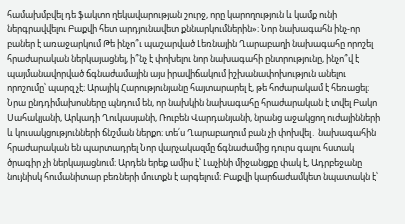համախմբվել դե ֆակտո ղեկավարության շուրջ, որը կարողություն և կամք ունի ներգրավվելու Բաքվի հետ արդյունավետ քննարկումներին»։ Նոր նախագահն ինչ-որ բաներ է առաջարկում Թե ինչո՞ւ պաշարված Լեռնային Ղարաբաղի նախագահը որոշել հրաժարական ներկայացնել, ի՞նչ է փոխելու նոր նախագահի ընտրությունը, ինչո՞վ է պայմանավորված ճգնաժամային այս իրավիճակում իշխանափոխություն անելու որոշումը՝ պարզ չէ։ Արայիկ Հարությունյանը հայտարարել է, թե հոժարակամ է հեռացել։ Նրա ընդդիմախոսները պնդում են, որ նախկին նախագահը հրաժարական է տվել Բակո Սահակյանի, Արկադի Ղուկասյանի, Ռուբեն Վարդանյանի, նրանց աջակցող ուժայինների և կուսակցությունների ճնշման ներքո։ տե՛ս Ղարաբաղում բան չի փոխվել․ նախագահին հրաժարական են պարտադրել Նոր վարչակազմը ճգնաժամից դուրս գալու հստակ ծրագիր չի ներկայացնում։ Արդեն երեք ամիս է՝ Լաչինի միջանցքը փակ է, Ադրբեջանը նույնիսկ հումանիտար բեռների մուտքն է արգելում։ Բաքվի կարճաժամկետ նպատակն է՝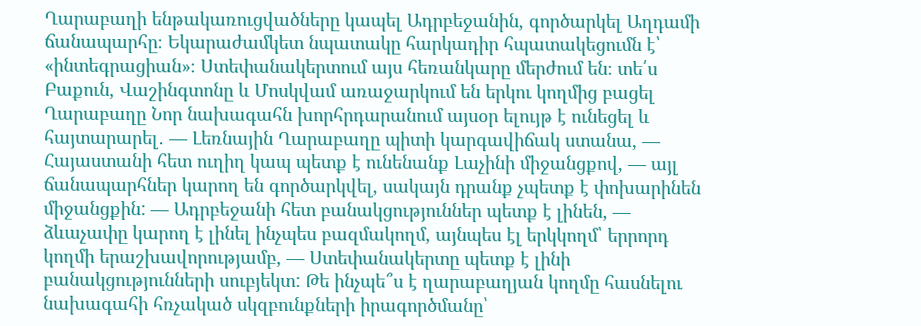Ղարաբաղի ենթակառուցվածները կապել Ադրբեջանին, գործարկել Աղդամի ճանապարհը։ Եկարաժամկետ նպատակը հարկադիր հպատակեցումն է՝ «ինտեգրացիան»։ Ստեփանակերտում այս հեռանկարը մերժում են։ տե՛ս Բաքուն, Վաշինգտոնը և Մոսկվամ առաջարկում են երկու կողմից բացել Ղարաբաղը Նոր նախագահն խորհրդարանում այսօր ելույթ է ունեցել և հայտարարել․ — Լեռնային Ղարաբաղը պիտի կարգավիճակ ստանա, — Հայաստանի հետ ուղիղ կապ պետք է ունենանք Լաչինի միջանցքով, — այլ ճանապարհներ կարող են գործարկվել, սակայն դրանք չպետք է փոխարինեն միջանցքին: — Ադրբեջանի հետ բանակցություններ պետք է լինեն, — ձևաչափը կարող է լինել ինչպես բազմակողմ, այնպես էլ երկկողմ՝ երրորդ կողմի երաշխավորությամբ, — Ստեփանակերտը պետք է լինի բանակցությունների սուբյեկտ: Թե ինչպե՞ս է ղարաբաղյան կողմը հասնելու նախագահի հռչակած սկզբունքների իրագործմանը՝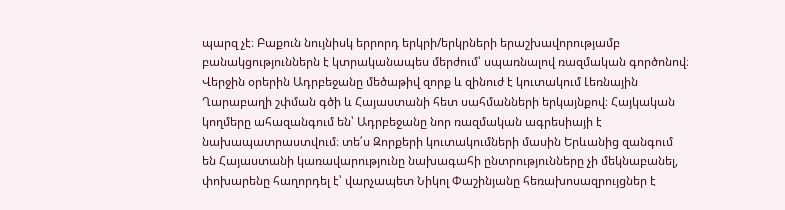պարզ չէ։ Բաքուն նույնիսկ երրորդ երկրի/երկրների երաշխավորությամբ բանակցություններն է կտրականապես մերժում՝ սպառնալով ռազմական գործոնով։ Վերջին օրերին Ադրբեջանը մեծաթիվ զորք և զինուժ է կուտակում Լեռնային Ղարաբաղի շփման գծի և Հայաստանի հետ սահմանների երկայնքով։ Հայկական կողմերը ահազանգում են՝ Ադրբեջանը նոր ռազմական ագրեսիայի է նախապատրաստվում։ տե՛ս Զորքերի կուտակումների մասին Երևանից զանգում են Հայաստանի կառավարությունը նախագահի ընտրությունները չի մեկնաբանել, փոխարենը հաղորդել է՝ վարչապետ Նիկոլ Փաշինյանը հեռախոսազրույցներ է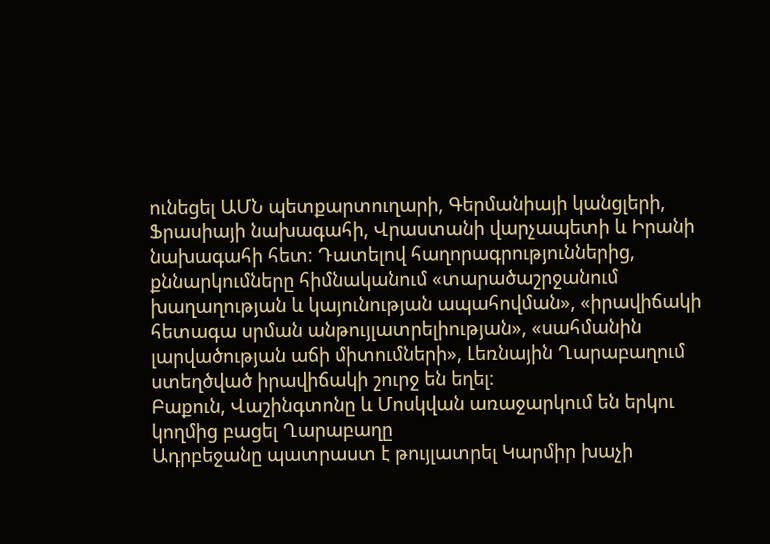ունեցել ԱՄՆ պետքարտուղարի, Գերմանիայի կանցլերի, Ֆրասիայի նախագահի, Վրաստանի վարչապետի և Իրանի նախագահի հետ։ Դատելով հաղորագրություններից, քննարկումները հիմնականում «տարածաշրջանում խաղաղության և կայունության ապահովման», «իրավիճակի հետագա սրման անթույլատրելիության», «սահմանին լարվածության աճի միտումների», Լեռնային Ղարաբաղում ստեղծված իրավիճակի շուրջ են եղել։
Բաքուն, Վաշինգտոնը և Մոսկվան առաջարկում են երկու կողմից բացել Ղարաբաղը
Ադրբեջանը պատրաստ է թույլատրել Կարմիր խաչի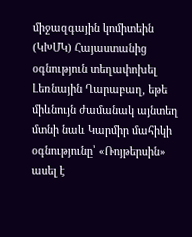միջազգային կոմիտեին (ԿԽՄԿ) Հայաստանից օգնություն տեղափոխել Լեռնային Ղարաբաղ, եթե միևնույն ժամանակ այնտեղ մտնի նաև Կարմիր մահիկի օգնությունը՝ «Ռոյթերսին» ասել է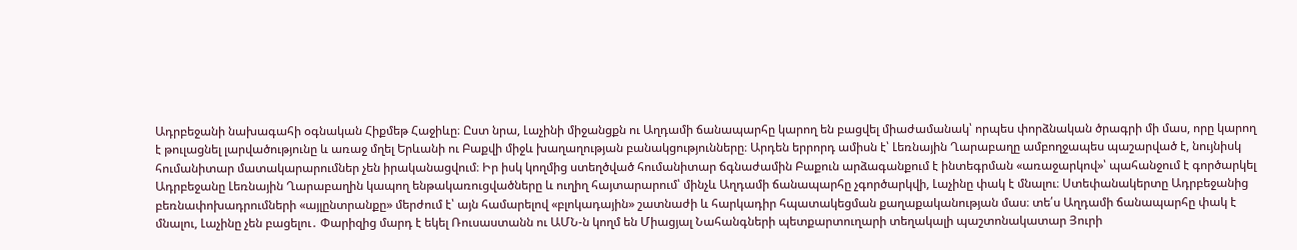Ադրբեջանի նախագահի օգնական Հիքմեթ Հաջիևը։ Ըստ նրա, Լաչինի միջանցքն ու Աղդամի ճանապարհը կարող են բացվել միաժամանակ՝ որպես փորձնական ծրագրի մի մաս, որը կարող է թուլացնել լարվածությունը և առաջ մղել Երևանի ու Բաքվի միջև խաղաղության բանակցությունները։ Արդեն երրորդ ամիսն է՝ Լեռնային Ղարաբաղը ամբողջապես պաշարված է, նույնիսկ հումանիտար մատակարարումներ չեն իրականացվում։ Իր իսկ կողմից ստեղծված հումանիտար ճգնաժամին Բաքուն արձագանքում է ինտեգրման «առաջարկով»՝ պահանջում է գործարկել Ադրբեջանը Լեռնային Ղարաբաղին կապող ենթակառուցվածները և ուղիղ հայտարարում՝ մինչև Աղդամի ճանապարհը չգործարկվի, Լաչինը փակ է մնալու։ Ստեփանակերտը Ադրբեջանից բեռնափոխադրումների «այլընտրանքը» մերժում է՝ այն համարելով «բլոկադային» շատնաժի և հարկադիր հպատակեցման քաղաքականության մաս։ տե՛ս Աղդամի ճանապարհը փակ է մնալու, Լաչինը չեն բացելու․ Փարիզից մարդ է եկել Ռուսաստանն ու ԱՄՆ-ն կողմ են Միացյալ Նահանգների պետքարտուղարի տեղակալի պաշտոնակատար Յուրի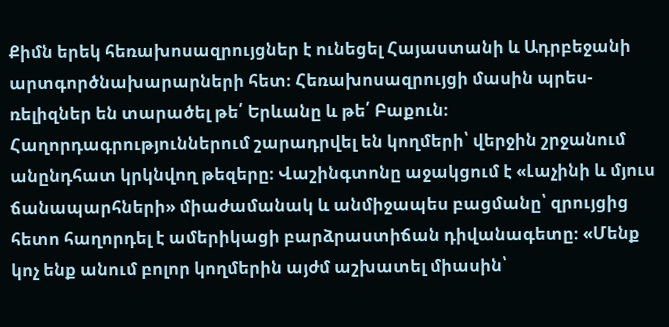Քիմն երեկ հեռախոսազրույցներ է ունեցել Հայաստանի և Ադրբեջանի արտգործնախարարների հետ։ Հեռախոսազրույցի մասին պրես-ռելիզներ են տարածել թե՛ Երևանը և թե՛ Բաքուն։ Հաղորդագրություններում շարադրվել են կողմերի՝ վերջին շրջանում անընդհատ կրկնվող թեզերը։ Վաշինգտոնը աջակցում է «Լաչինի և մյուս ճանապարհների» միաժամանակ և անմիջապես բացմանը՝ զրույցից հետո հաղորդել է ամերիկացի բարձրաստիճան դիվանագետը։ «Մենք կոչ ենք անում բոլոր կողմերին այժմ աշխատել միասին՝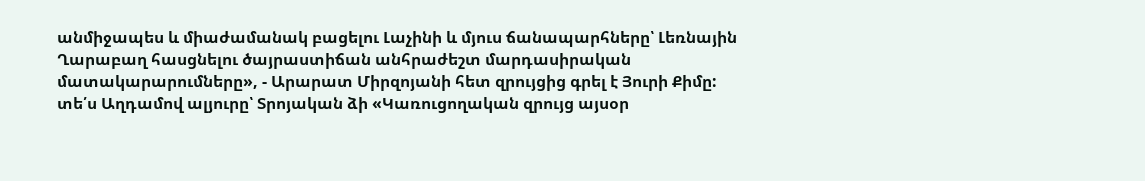անմիջապես և միաժամանակ բացելու Լաչինի և մյուս ճանապարհները՝ Լեռնային Ղարաբաղ հասցնելու ծայրաստիճան անհրաժեշտ մարդասիրական մատակարարումները», - Արարատ Միրզոյանի հետ զրույցից գրել է Յուրի Քիմը: տե՛ս Աղդամով ալյուրը՝ Տրոյական ձի «Կառուցողական զրույց այսօր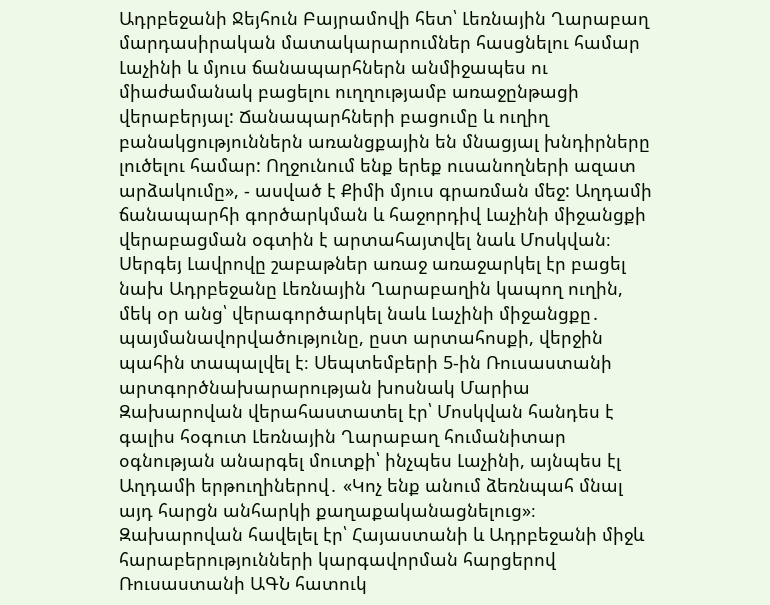Ադրբեջանի Ջեյհուն Բայրամովի հետ՝ Լեռնային Ղարաբաղ մարդասիրական մատակարարումներ հասցնելու համար Լաչինի և մյուս ճանապարհներն անմիջապես ու միաժամանակ բացելու ուղղությամբ առաջընթացի վերաբերյալ: Ճանապարհների բացումը և ուղիղ բանակցություններն առանցքային են մնացյալ խնդիրները լուծելու համար: Ողջունում ենք երեք ուսանողների ազատ արձակումը», - ասված է Քիմի մյուս գրառման մեջ: Աղդամի ճանապարհի գործարկման և հաջորդիվ Լաչինի միջանցքի վերաբացման օգտին է արտահայտվել նաև Մոսկվան։ Սերգեյ Լավրովը շաբաթներ առաջ առաջարկել էր բացել նախ Ադրբեջանը Լեռնային Ղարաբաղին կապող ուղին, մեկ օր անց՝ վերագործարկել նաև Լաչինի միջանցքը․ պայմանավորվածությունը, ըստ արտահոսքի, վերջին պահին տապալվել է։ Սեպտեմբերի 5-ին Ռուսաստանի արտգործնախարարության խոսնակ Մարիա Զախարովան վերահաստատել էր՝ Մոսկվան հանդես է գալիս հօգուտ Լեռնային Ղարաբաղ հումանիտար օգնության անարգել մուտքի՝ ինչպես Լաչինի, այնպես էլ Աղդամի երթուղիներով․ «Կոչ ենք անում ձեռնպահ մնալ այդ հարցն անհարկի քաղաքականացնելուց»։ Զախարովան հավելել էր՝ Հայաստանի և Ադրբեջանի միջև հարաբերությունների կարգավորման հարցերով Ռուսաստանի ԱԳՆ հատուկ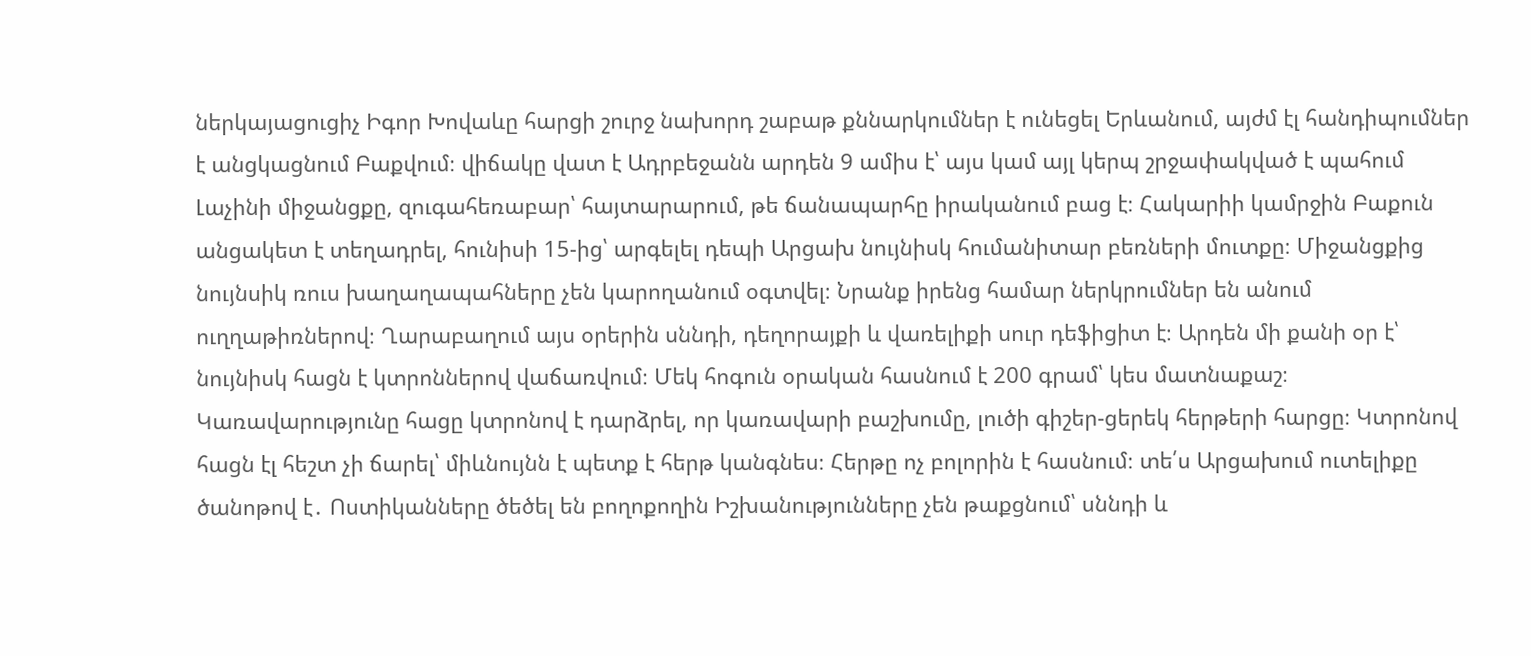ներկայացուցիչ Իգոր Խովաևը հարցի շուրջ նախորդ շաբաթ քննարկումներ է ունեցել Երևանում, այժմ էլ հանդիպումներ է անցկացնում Բաքվում։ վիճակը վատ է Ադրբեջանն արդեն 9 ամիս է՝ այս կամ այլ կերպ շրջափակված է պահում Լաչինի միջանցքը, զուգահեռաբար՝ հայտարարում, թե ճանապարհը իրականում բաց է։ Հակարիի կամրջին Բաքուն անցակետ է տեղադրել, հունիսի 15-ից՝ արգելել դեպի Արցախ նույնիսկ հումանիտար բեռների մուտքը։ Միջանցքից նույնսիկ ռուս խաղաղապահները չեն կարողանում օգտվել։ Նրանք իրենց համար ներկրումներ են անում ուղղաթիռներով։ Ղարաբաղում այս օրերին սննդի, դեղորայքի և վառելիքի սուր դեֆիցիտ է։ Արդեն մի քանի օր է՝ նույնիսկ հացն է կտրոններով վաճառվում։ Մեկ հոգուն օրական հասնում է 200 գրամ՝ կես մատնաքաշ։ Կառավարությունը հացը կտրոնով է դարձրել, որ կառավարի բաշխումը, լուծի գիշեր-ցերեկ հերթերի հարցը։ Կտրոնով հացն էլ հեշտ չի ճարել՝ միևնույնն է պետք է հերթ կանգնես։ Հերթը ոչ բոլորին է հասնում։ տե՛ս Արցախում ուտելիքը ծանոթով է․ Ոստիկանները ծեծել են բողոքողին Իշխանությունները չեն թաքցնում՝ սննդի և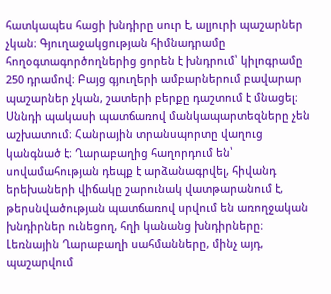հատկապես հացի խնդիրը սուր է, ալյուրի պաշարներ չկան։ Գյուղաջակցության հիմնադրամը հողօգտագործողներից ցորեն է խնդրում՝ կիլոգրամը 250 դրամով։ Բայց գյուղերի ամբարներում բավարար պաշարներ չկան, շատերի բերքը դաշտում է մնացել։ Սննդի պակասի պատճառով մանկապարտեզները չեն աշխատում։ Հանրային տրանսպորտը վաղուց կանգնած է։ Ղարաբաղից հաղորդում են՝ սովամահության դեպք է արձանագրվել, հիվանդ երեխաների վիճակը շարունակ վատթարանում է, թերսնվածության պատճառով սրվում են առողջական խնդիրներ ունեցող, հղի կանանց խնդիրները։ Լեռնային Ղարաբաղի սահմանները, մինչ այդ, պաշարվում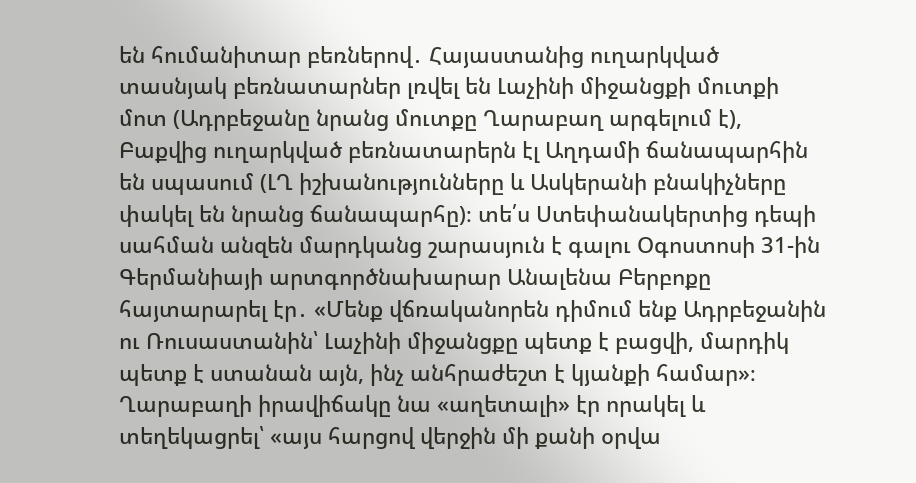են հումանիտար բեռներով․ Հայաստանից ուղարկված տասնյակ բեռնատարներ լռվել են Լաչինի միջանցքի մուտքի մոտ (Ադրբեջանը նրանց մուտքը Ղարաբաղ արգելում է), Բաքվից ուղարկված բեռնատարերն էլ Աղդամի ճանապարհին են սպասում (ԼՂ իշխանությունները և Ասկերանի բնակիչները փակել են նրանց ճանապարհը)։ տե՛ս Ստեփանակերտից դեպի սահման անզեն մարդկանց շարասյուն է գալու Օգոստոսի 31-ին Գերմանիայի արտգործնախարար Անալենա Բերբոքը հայտարարել էր․ «Մենք վճռականորեն դիմում ենք Ադրբեջանին ու Ռուսաստանին՝ Լաչինի միջանցքը պետք է բացվի, մարդիկ պետք է ստանան այն, ինչ անհրաժեշտ է կյանքի համար»։ Ղարաբաղի իրավիճակը նա «աղետալի» էր որակել և տեղեկացրել՝ «այս հարցով վերջին մի քանի օրվա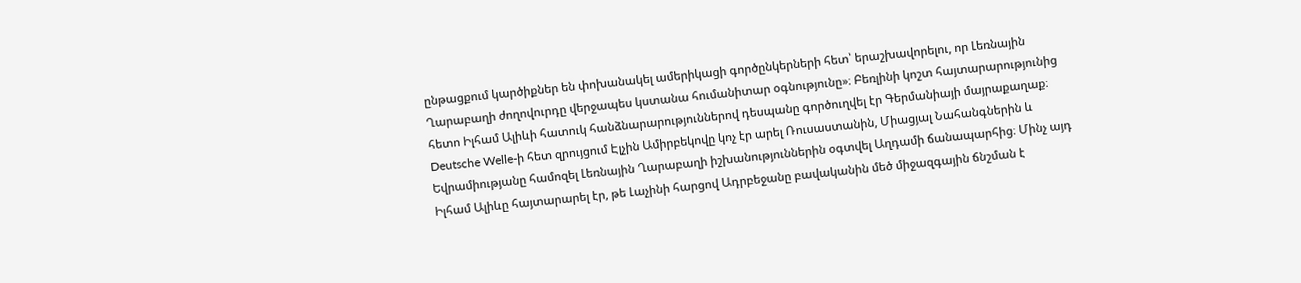ընթացքում կարծիքներ են փոխանակել ամերիկացի գործընկերների հետ՝ երաշխավորելու, որ Լեռնային Ղարաբաղի ժողովուրդը վերջապես կստանա հումանիտար օգնությունը»։ Բեռլինի կոշտ հայտարարությունից հետո Իլհամ Ալիևի հատուկ հանձնարարություններով դեսպանը գործուղվել էր Գերմանիայի մայրաքաղաք։ Deutsche Welle-ի հետ զրույցում Էլչին Ամիրբեկովը կոչ էր արել Ռուսաստանին, Միացյալ Նահանգներին և Եվրամիությանը համոզել Լեռնային Ղարաբաղի իշխանություններին օգտվել Աղդամի ճանապարհից։ Մինչ այդ Իլհամ Ալիևը հայտարարել էր, թե Լաչինի հարցով Ադրբեջանը բավականին մեծ միջազգային ճնշման է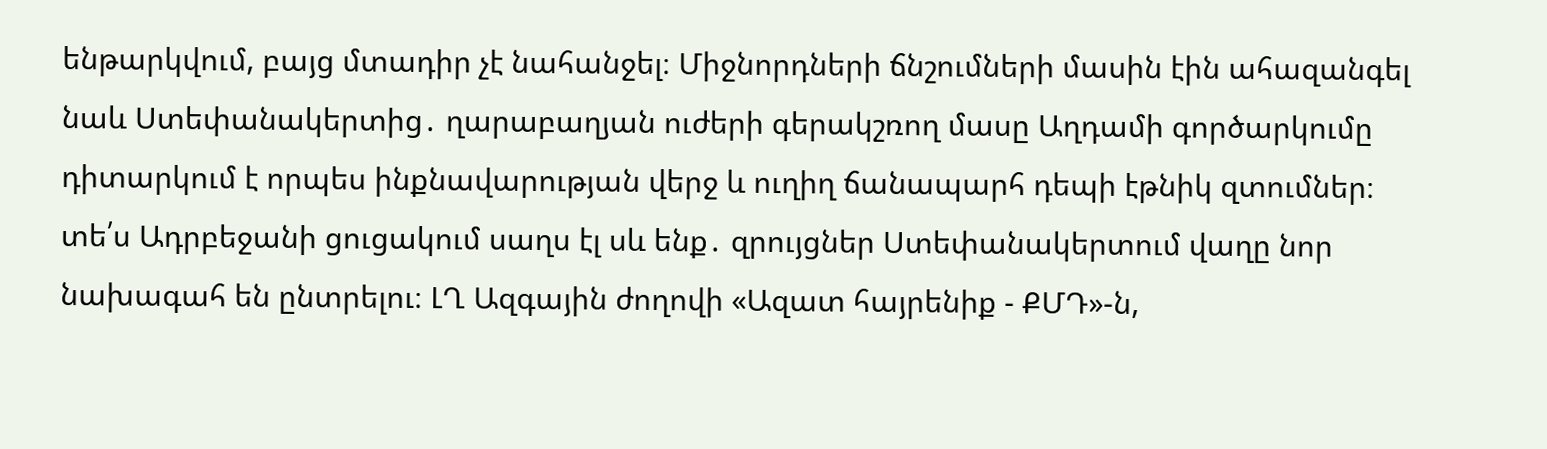ենթարկվում, բայց մտադիր չէ նահանջել։ Միջնորդների ճնշումների մասին էին ահազանգել նաև Ստեփանակերտից․ ղարաբաղյան ուժերի գերակշռող մասը Աղդամի գործարկումը դիտարկում է որպես ինքնավարության վերջ և ուղիղ ճանապարհ դեպի էթնիկ զտումներ։ տե՛ս Ադրբեջանի ցուցակում սաղս էլ սև ենք․ զրույցներ Ստեփանակերտում վաղը նոր նախագահ են ընտրելու։ ԼՂ Ազգային ժողովի «Ազատ հայրենիք - ՔՄԴ»-ն,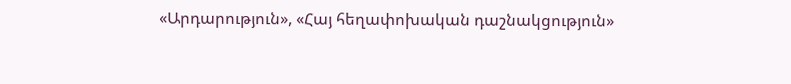«Արդարություն», «Հայ հեղափոխական դաշնակցություն»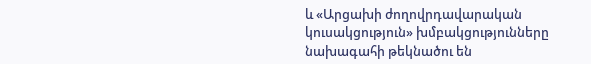և «Արցախի ժողովրդավարական կուսակցություն» խմբակցությունները նախագահի թեկնածու են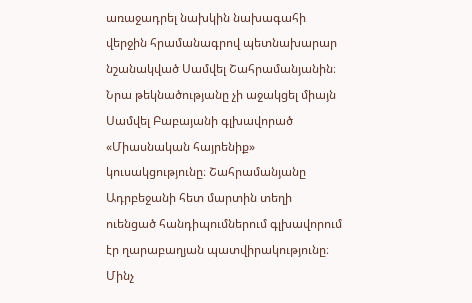առաջադրել նախկին նախագահի վերջին հրամանագրով պետնախարար նշանակված Սամվել Շահրամանյանին։ Նրա թեկնածությանը չի աջակցել միայն Սամվել Բաբայանի գլխավորած «Միասնական հայրենիք» կուսակցությունը։ Շահրամանյանը Ադրբեջանի հետ մարտին տեղի ուենցած հանդիպումներում գլխավորում էր ղարաբաղյան պատվիրակությունը։ Մինչ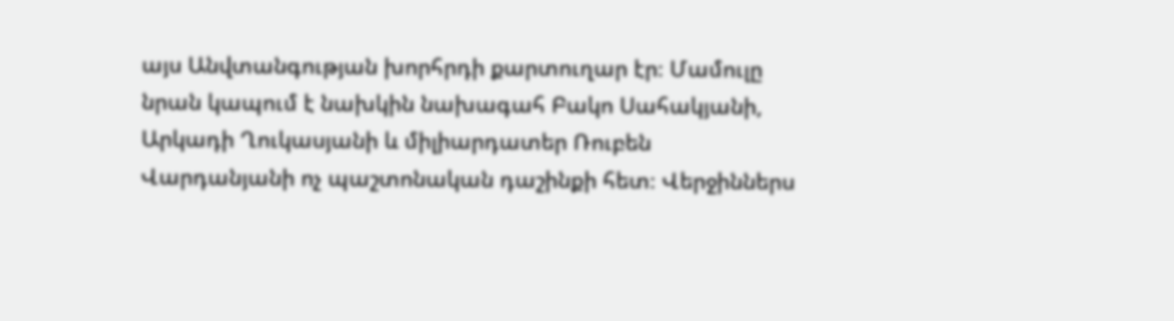այս Անվտանգության խորհրդի քարտուղար էր։ Մամուլը նրան կապում է նախկին նախագահ Բակո Սահակյանի, Արկադի Ղուկասյանի և միլիարդատեր Ռուբեն Վարդանյանի ոչ պաշտոնական դաշինքի հետ։ Վերջիններս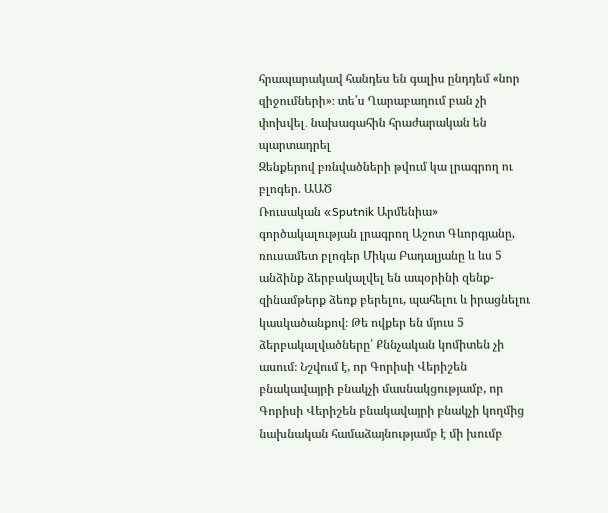հրապարակավ հանդես են գալիս ընդդեմ «նոր զիջումների»։ տե՛ս Ղարաբաղում բան չի փոխվել․ նախագահին հրաժարական են պարտադրել
Զենքերով բռնվածների թվում կա լրագրող ու բլոգեր. ԱԱԾ
Ռուսական «Sputnik Արմենիա» գործակալության լրագրող Աշոտ Գևորգյանը, ռուսամետ բլոգեր Միկա Բադալյանը և ևս 5 անձինք ձերբակալվել են ապօրինի զենք-զինամթերք ձեռք բերելու, պահելու և իրացնելու կասկածանքով։ Թե ովքեր են մյուս 5 ձերբակալվածները՝ Քննչական կոմիտեն չի ասում։ Նշվում է, որ Գորիսի Վերիշեն բնակավայրի բնակչի մասնակցությամբ, որ Գորիսի Վերիշեն բնակավայրի բնակչի կողմից նախնական համաձայնությամբ է մի խումբ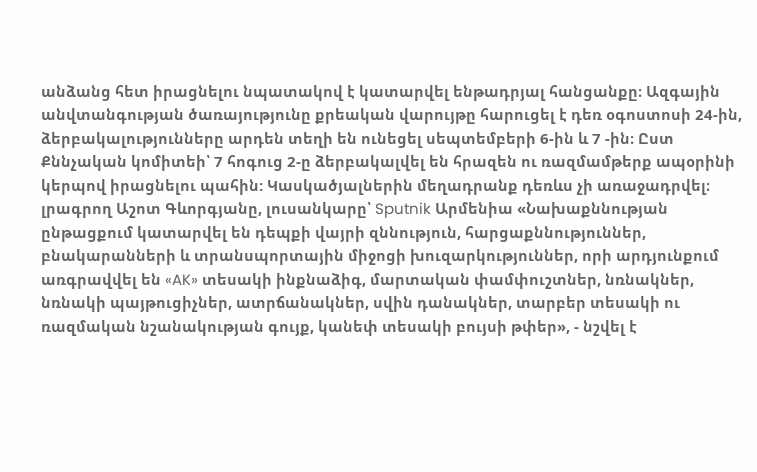անձանց հետ իրացնելու նպատակով է կատարվել ենթադրյալ հանցանքը։ Ազգային անվտանգության ծառայությունը քրեական վարույթը հարուցել է դեռ օգոստոսի 24-ին, ձերբակալությունները արդեն տեղի են ունեցել սեպտեմբերի 6-ին և 7 -ին։ Ըստ Քննչական կոմիտեի՝ 7 հոգուց 2-ը ձերբակալվել են հրազեն ու ռազմամթերք ապօրինի կերպով իրացնելու պահին: Կասկածյալներին մեղադրանք դեռևս չի առաջադրվել։ լրագրող Աշոտ Գևորգյանը, լուսանկարը՝ Sputnik Արմենիա «Նախաքննության ընթացքում կատարվել են դեպքի վայրի զննություն, հարցաքննություններ, բնակարանների և տրանսպորտային միջոցի խուզարկություններ, որի արդյունքում առգրավվել են «AK» տեսակի ինքնաձիգ, մարտական փամփուշտներ, նռնակներ, նռնակի պայթուցիչներ, ատրճանակներ, սվին դանակներ, տարբեր տեսակի ու ռազմական նշանակության գույք, կանեփ տեսակի բույսի թփեր», - նշվել է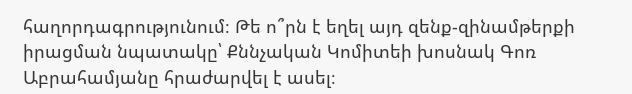հաղորդագրությունում։ Թե ո՞րն է եղել այդ զենք-զինամթերքի իրացման նպատակը՝ Քննչական Կոմիտեի խոսնակ Գոռ Աբրահամյանը հրաժարվել է ասել։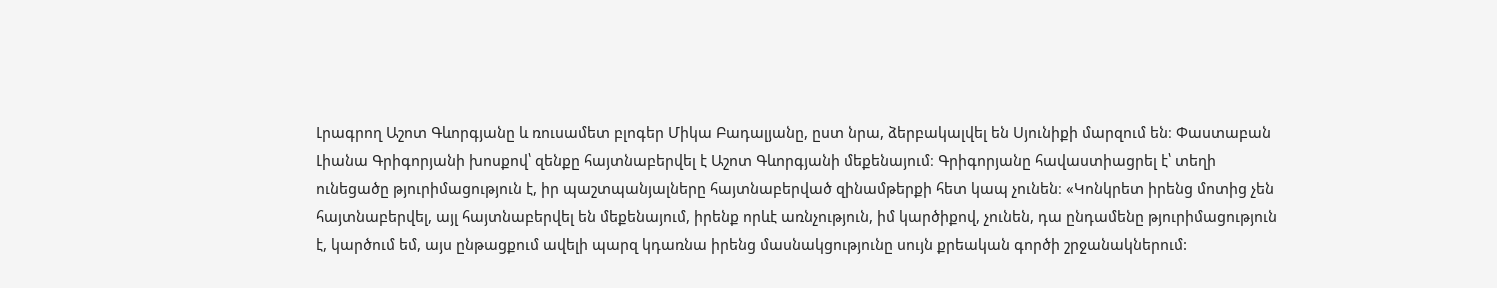Լրագրող Աշոտ Գևորգյանը և ռուսամետ բլոգեր Միկա Բադալյանը, ըստ նրա, ձերբակալվել են Սյունիքի մարզում են։ Փաստաբան Լիանա Գրիգորյանի խոսքով՝ զենքը հայտնաբերվել է Աշոտ Գևորգյանի մեքենայում։ Գրիգորյանը հավաստիացրել է՝ տեղի ունեցածը թյուրիմացություն է, իր պաշտպանյալները հայտնաբերված զինամթերքի հետ կապ չունեն։ «Կոնկրետ իրենց մոտից չեն հայտնաբերվել, այլ հայտնաբերվել են մեքենայում, իրենք որևէ առնչություն, իմ կարծիքով, չունեն, դա ընդամենը թյուրիմացություն է, կարծում եմ, այս ընթացքում ավելի պարզ կդառնա իրենց մասնակցությունը սույն քրեական գործի շրջանակներում: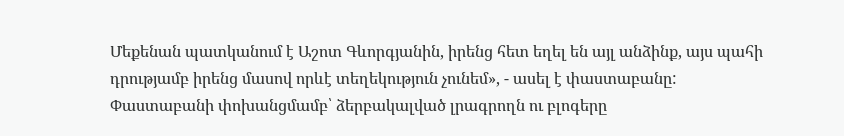Մեքենան պատկանում է Աշոտ Գևորգյանին, իրենց հետ եղել են այլ անձինք, այս պահի դրությամբ իրենց մասով որևէ տեղեկություն չունեմ», - ասել է փաստաբանը: Փաստաբանի փոխանցմամբ՝ ձերբակալված լրագրողն ու բլոգերը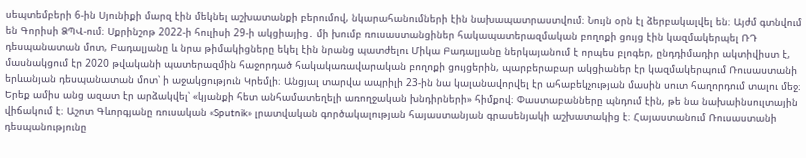սեպտեմբերի 6-ին Սյունիքի մարզ էին մեկնել աշխատանքի բերումով, նկարահանումների էին նախապատրաստվում։ Նույն օրն էլ ձերբակալվել են։ Այժմ գտնվում են Գորիսի ՁՊՎ-ում։ Սքրինշոթ 2022-ի հուլիսի 29-ի ակցիայից․ մի խումբ ռուսաստանցիներ հակապատերազմական բողոքի ցույց էին կազմակերպել ՌԴ դեսպանատան մոտ, Բադալյանը և նրա թիմակիցները եկել էին նրանց պատժելու Միկա Բադալյանը ներկայանում է որպես բլոգեր, ընդդիմադիր ակտիվիստ է, մասնակցում էր 2020 թվականի պատերազմին հաջորդած հակակառավարական բողոքի ցույցերին, պարբերաբար ակցիաներ էր կազմակերպում Ռուսաստանի երևանյան դեսպանատան մոտ՝ ի աջակցություն Կրեմլի։ Անցյալ տարվա ապրիլի 23-ին նա կալանավորվել էր ահաբեկչության մասին սուտ հաղորդում տալու մեջ։ Երեք ամիս անց ազատ էր արձակվել՝ «կյանքի հետ անհամատեղելի առողջական խնդիրների» հիմքով։ Փաստաբանները պնդում էին, թե նա նախաինսուլտային վիճակում է։ Աշոտ Գևորգյանը ռուսական «Sputnik» լրատվական գործակալության հայաստանյան գրասենյակի աշխատակից է։ Հայաստանում Ռուսաստանի դեսպանությունը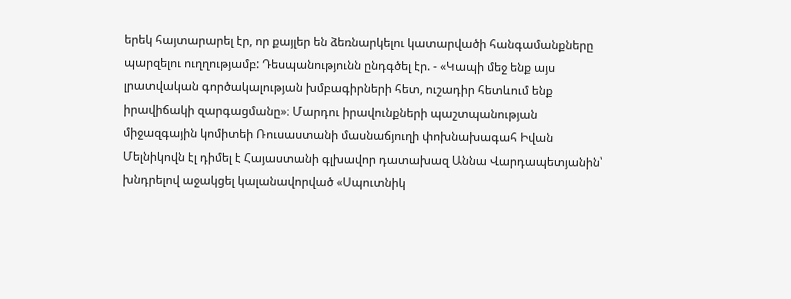երեկ հայտարարել էր, որ քայլեր են ձեռնարկելու կատարվածի հանգամանքները պարզելու ուղղությամբ: Դեսպանությունն ընդգծել էր. - «Կապի մեջ ենք այս լրատվական գործակալության խմբագիրների հետ, ուշադիր հետևում ենք իրավիճակի զարգացմանը»։ Մարդու իրավունքների պաշտպանության միջազգային կոմիտեի Ռուսաստանի մասնաճյուղի փոխնախագահ Իվան Մելնիկովն էլ դիմել է Հայաստանի գլխավոր դատախազ Աննա Վարդապետյանին՝ խնդրելով աջակցել կալանավորված «Սպուտնիկ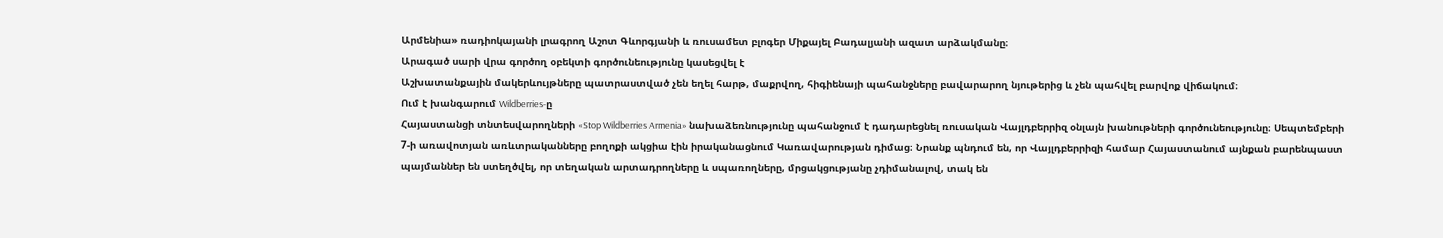Արմենիա» ռադիոկայանի լրագրող Աշոտ Գևորգյանի և ռուսամետ բլոգեր Միքայել Բադալյանի ազատ արձակմանը։
Արագած սարի վրա գործող օբեկտի գործունեությունը կասեցվել է
Աշխատանքային մակերևույթները պատրաստված չեն եղել հարթ, մաքրվող, հիգիենայի պահանջները բավարարող նյութերից և չեն պահվել բարվոք վիճակում։
Ում է խանգարում Wildberries-ը
Հայաստանցի տնտեսվարողների «Stop Wildberries Armenia» նախաձեռնությունը պահանջում է դադարեցնել ռուսական Վայլդբերրիզ օնլայն խանութների գործունեությունը։ Սեպտեմբերի 7-ի առավոտյան առևտրականները բողոքի ակցիա էին իրականացնում Կառավարության դիմաց։ Նրանք պնդում են, որ Վայլդբերրիզի համար Հայաստանում այնքան բարենպաստ պայմաններ են ստեղծվել, որ տեղական արտադրողները և սպառողները, մրցակցությանը չդիմանալով, տակ են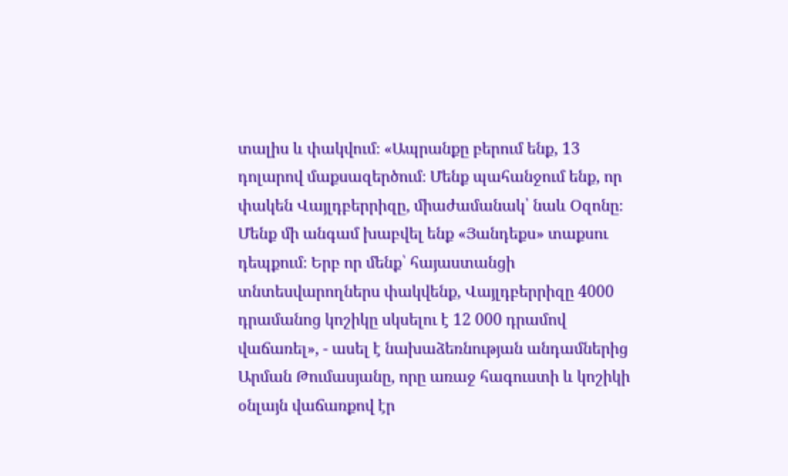տալիս և փակվում։ «Ապրանքը բերում ենք, 13 դոլարով մաքսազերծում։ Մենք պահանջում ենք, որ փակեն Վայլդբերրիզը, միաժամանակ՝ նաև Օզոնը։ Մենք մի անգամ խաբվել ենք «Յանդեքս» տաքսու դեպքում։ Երբ որ մենք՝ հայաստանցի տնտեսվարողներս փակվենք, Վայլդբերրիզը 4000 դրամանոց կոշիկը սկսելու է 12 000 դրամով վաճառել», - ասել է նախաձեռնության անդամներից Արման Թումասյանը, որը առաջ հագուստի և կոշիկի օնլայն վաճառքով էր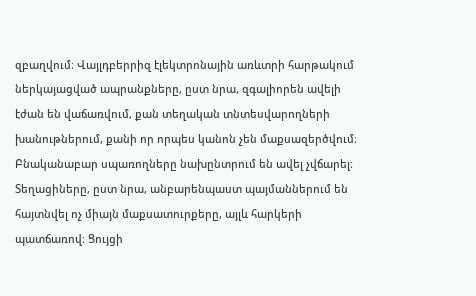զբաղվում։ Վայլդբերրիզ էլեկտրոնային առևտրի հարթակում ներկայացված ապրանքները, ըստ նրա, զգալիորեն ավելի էժան են վաճառվում, քան տեղական տնտեսվարողների խանութներում, քանի որ որպես կանոն չեն մաքսազերծվում։ Բնականաբար սպառողները նախընտրում են ավել չվճարել։ Տեղացիները, ըստ նրա, անբարենպաստ պայմաններում են հայտնվել ոչ միայն մաքսատուրքերը, այլև հարկերի պատճառով։ Ցույցի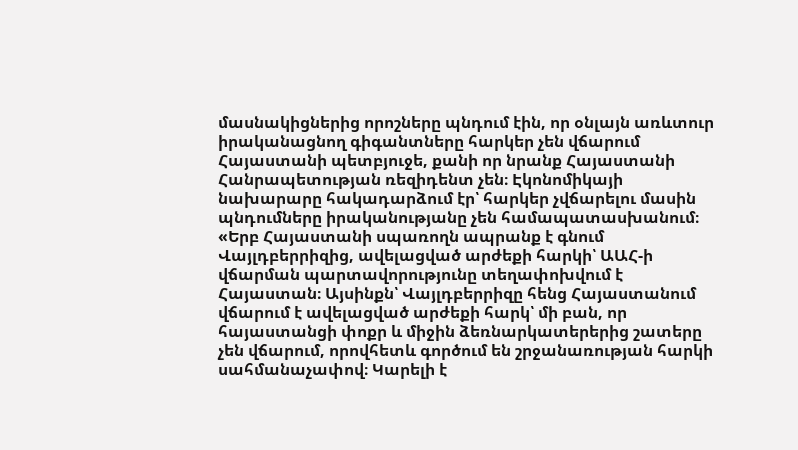մասնակիցներից որոշները պնդում էին, որ օնլայն առևտուր իրականացնող գիգանտները հարկեր չեն վճարում Հայաստանի պետբյուջե, քանի որ նրանք Հայաստանի Հանրապետության ռեզիդենտ չեն։ Էկոնոմիկայի նախարարը հակադարձում էր՝ հարկեր չվճարելու մասին պնդումները իրականությանը չեն համապատասխանում։ «Երբ Հայաստանի սպառողն ապրանք է գնում Վայլդբերրիզից, ավելացված արժեքի հարկի՝ ԱԱՀ-ի վճարման պարտավորությունը տեղափոխվում է Հայաստան։ Այսինքն՝ Վայլդբերրիզը հենց Հայաստանում վճարում է ավելացված արժեքի հարկ՝ մի բան, որ հայաստանցի փոքր և միջին ձեռնարկատերերից շատերը չեն վճարում, որովհետև գործում են շրջանառության հարկի սահմանաչափով։ Կարելի է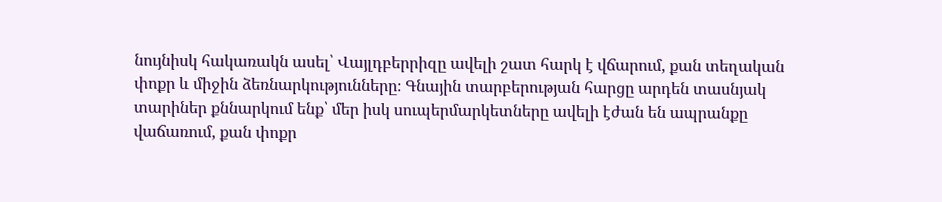նույնիսկ հակառակն ասել՝ Վայլդբերրիզը ավելի շատ հարկ է վճարում, քան տեղական փոքր և միջին ձեռնարկությունները։ Գնային տարբերության հարցը արդեն տասնյակ տարիներ քննարկում ենք՝ մեր իսկ սուպերմարկետները ավելի էժան են ապրանքը վաճառում, քան փոքր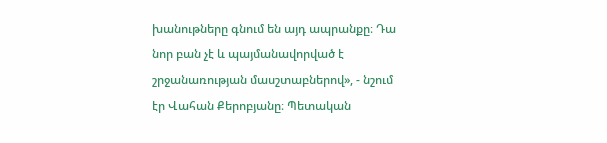խանութները գնում են այդ ապրանքը։ Դա նոր բան չէ և պայմանավորված է շրջանառության մասշտաբներով», - նշում էր Վահան Քերոբյանը։ Պետական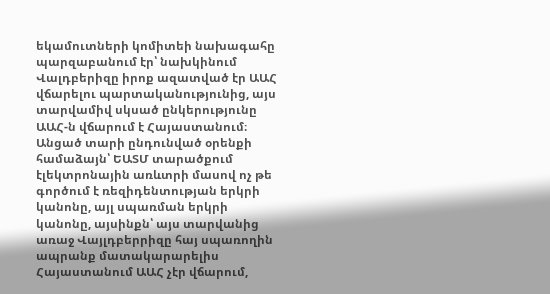եկամուտների կոմիտեի նախագահը պարզաբանում էր՝ նախկինում Վալդբերիզը իրոք ազատված էր ԱԱՀ վճարելու պարտականությունից, այս տարվամիվ սկսած ընկերությունը ԱԱՀ-ն վճարում է Հայաստանում։ Անցած տարի ընդունված օրենքի համաձայն՝ ԵԱՏՄ տարածքում էլեկտրոնային առևտրի մասով ոչ թե գործում է ռեզիդենտության երկրի կանոնը, այլ սպառման երկրի կանոնը, այսինքն՝ այս տարվանից առաջ Վայլդբերրիզը հայ սպառողին ապրանք մատակարարելիս Հայաստանում ԱԱՀ չէր վճարում,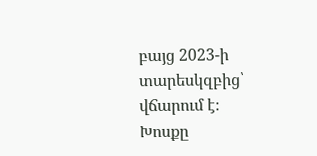բայց 2023-ի տարեսկզբից՝ վճարում է։ Խոսքը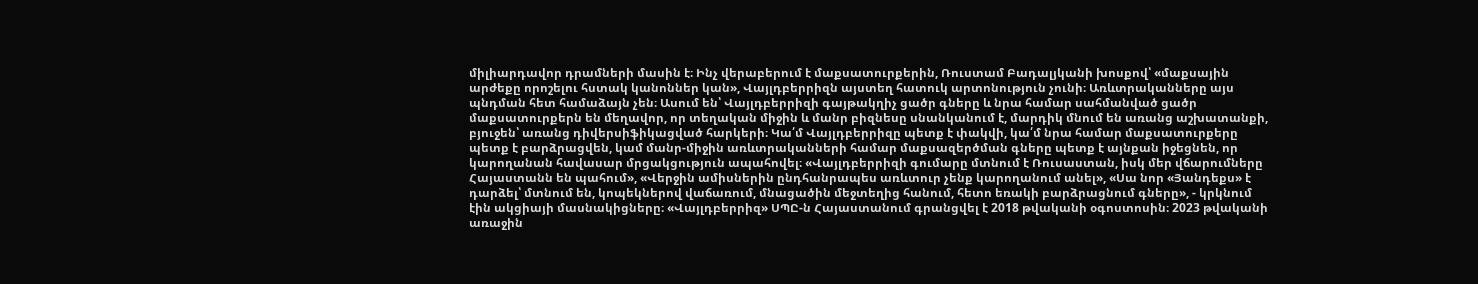միլիարդավոր դրամների մասին է։ Ինչ վերաբերում է մաքսատուրքերին, Ռուստամ Բադալյկանի խոսքով՝ «մաքսային արժեքը որոշելու հստակ կանոններ կան», Վայլդբերրիզն այստեղ հատուկ արտոնություն չունի։ Առևտրականները այս պնդման հետ համաձայն չեն։ Ասում են՝ Վայլդբերրիզի գայթակղիչ ցածր գները և նրա համար սահմանված ցածր մաքսատուրքերն են մեղավոր, որ տեղական միջին և մանր բիզնեսը սնանկանում է, մարդիկ մնում են առանց աշխատանքի, բյուջեն՝ առանց դիվերսիֆիկացված հարկերի։ Կա՛մ Վայլդբերրիզը պետք է փակվի, կա՛մ նրա համար մաքսատուրքերը պետք է բարձրացվեն, կամ մանր-միջին առևտրականների համար մաքսազերծման գները պետք է այնքան իջեցնեն, որ կարողանան հավասար մրցակցություն ապահովել։ «Վայլդբերրիզի գումարը մտնում է Ռուսաստան, իսկ մեր վճարումները Հայաստանն են պահում», «Վերջին ամիսներին ընդհանրապես առևտուր չենք կարողանում անել», «Սա նոր «Յանդեքս» է դարձել՝ մտնում են, կոպեկներով վաճառում, մնացածին մեջտեղից հանում, հետո եռակի բարձրացնում գները», - կրկնում էին ակցիայի մասնակիցները։ «Վայլդբերրիզ» ՍՊԸ-ն Հայաստանում գրանցվել է 2018 թվականի օգոստոսին։ 2023 թվականի առաջին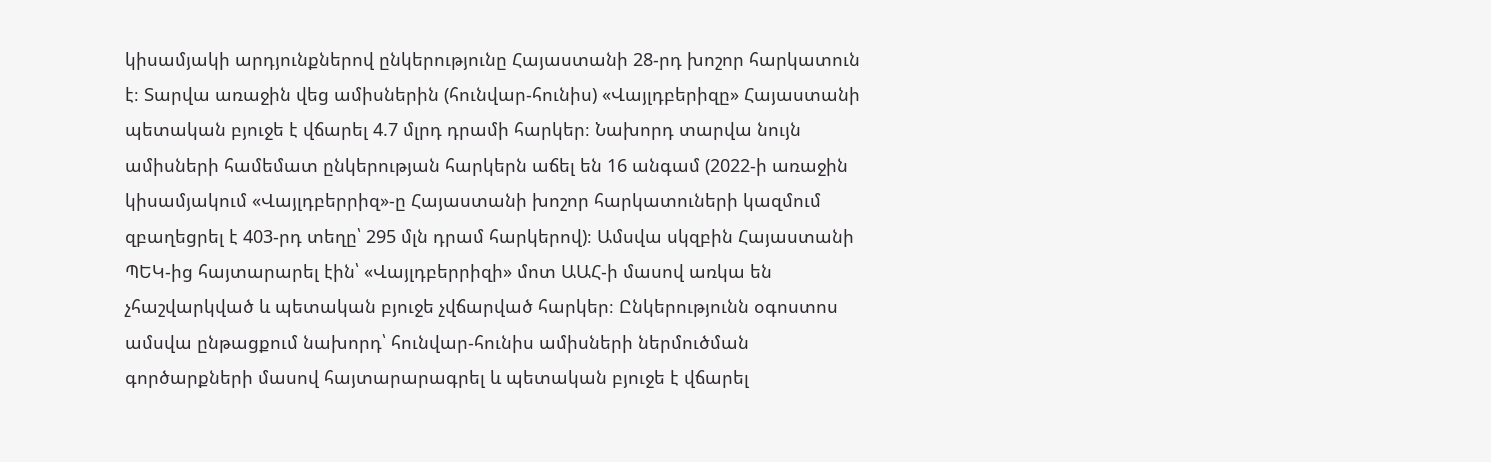կիսամյակի արդյունքներով ընկերությունը Հայաստանի 28-րդ խոշոր հարկատուն է։ Տարվա առաջին վեց ամիսներին (հունվար-հունիս) «Վայլդբերիզը» Հայաստանի պետական բյուջե է վճարել 4.7 մլրդ դրամի հարկեր։ Նախորդ տարվա նույն ամիսների համեմատ ընկերության հարկերն աճել են 16 անգամ (2022-ի առաջին կիսամյակում «Վայլդբերրիզ»-ը Հայաստանի խոշոր հարկատուների կազմում զբաղեցրել է 403-րդ տեղը՝ 295 մլն դրամ հարկերով)։ Ամսվա սկզբին Հայաստանի ՊԵԿ-ից հայտարարել էին՝ «Վայլդբերրիզի» մոտ ԱԱՀ-ի մասով առկա են չհաշվարկված և պետական բյուջե չվճարված հարկեր։ Ընկերությունն օգոստոս ամսվա ընթացքում նախորդ՝ հունվար-հունիս ամիսների ներմուծման գործարքների մասով հայտարարագրել և պետական բյուջե է վճարել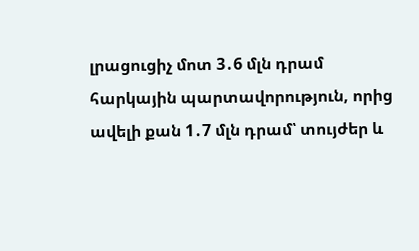լրացուցիչ մոտ 3․6 մլն դրամ հարկային պարտավորություն, որից ավելի քան 1․7 մլն դրամ՝ տույժեր և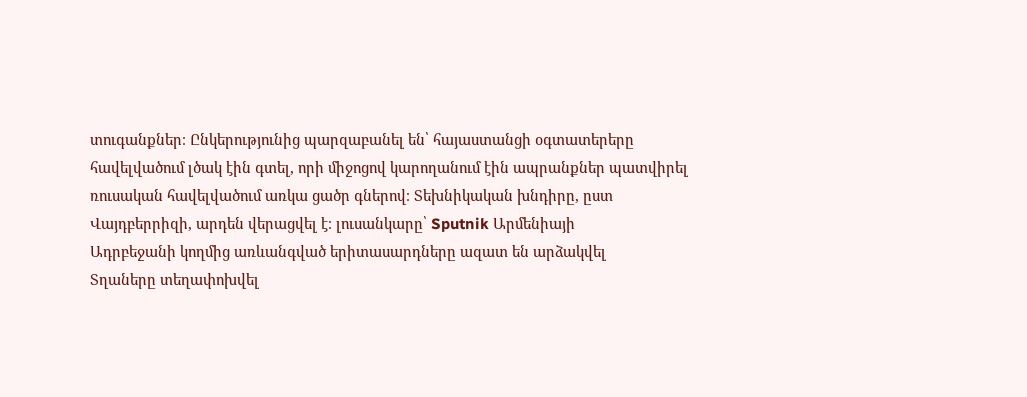տուգանքներ։ Ընկերությունից պարզաբանել են՝ հայաստանցի օգտատերերը հավելվածում լծակ էին գտել, որի միջոցով կարողանում էին ապրանքներ պատվիրել ռուսական հավելվածում առկա ցածր գներով։ Տեխնիկական խնդիրը, ըստ Վայդբերրիզի, արդեն վերացվել է։ լուսանկարը՝ Sputnik Արմենիայի
Ադրբեջանի կողմից առևանգված երիտասարդները ազատ են արձակվել
Տղաները տեղափոխվել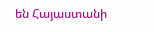են Հայաստանի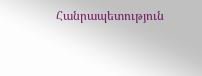Հանրապետություն